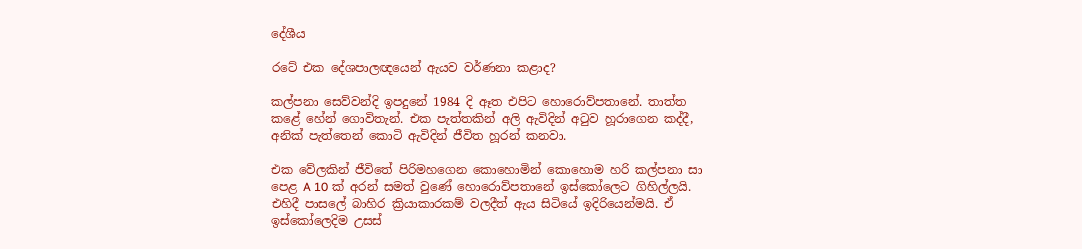දේශීය

රටේ එක දේශපාලඥයෙන් ඇයව වර්ණනා කළාද?

කල්පනා සෙව්වන්දි ඉපදුනේ 1984 දි ඈත එපිට හොරොව්පතානේ. තාත්ත කළේ හේන් ගොවිතැන්. එක පැත්තකින් අලි ඇවිදින් අ‍ටුව හූරාගෙන කද්දී, අනික් පැත්තෙන් කොටි ඇවිදින් ජීවිත හූරන් කනවා.

එක වේලකින් ජීවිතේ පිරිමහගෙන කොහොමින් කොහොම හරි කල්පනා සා පෙළ A 10 ක් අරන් සමත් වුණේ හොරොව්පතානේ ඉස්කෝලෙට ගිහිල්ලයි. එහිදී පාසලේ බාහිර ක්‍රියාකාරකම් වලදීත් ඇය සිටියේ ඉදිරියෙන්මයි. ඒ ඉස්කෝලෙදිම උසස්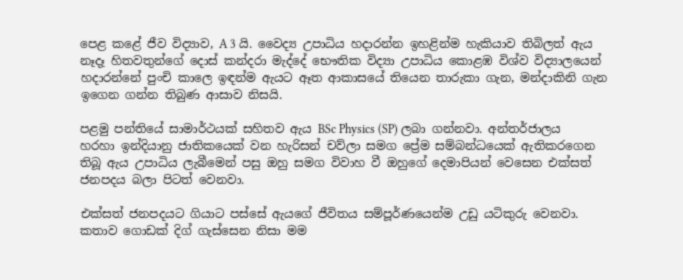පෙළ කළේ ජීව විද්‍යාව, A 3 යි. වෛද්‍ය උපාධිය හදාරන්න ඉහළින්ම හැකියාව තිබිලත් ඇය නෑදෑ හිතවතුන්ගේ දොස් කන්දරා මැද්දේ භෞතික විද්‍යා උපාධිය කොළඹ විශ්ව විද්‍යාලයෙන් හදාරන්නේ පුංචි කාලෙ ඉඳන්ම ඇයට ඈත ආකාසයේ තියෙන තාරුකා ගැන, මන්දාකිනි ගැන ඉගෙන ගන්න තිබුණ ආසාව නිසයි.

පළමු පන්තියේ සාමාර්ථයක් සහිතව ඇය BSc Physics (SP) ලබා ගන්නවා. අන්තර්ජාලය හරහා ඉන්දියානු ජාතිකයෙක් වන හැරිසන් චව්ලා සමග ප්‍රේම සම්බන්ධයෙක් ඇතිකරගෙන තිබූ ඇය උපාධිය ලැබීමෙන් පසු ඔහු සමග විවාහ වී ඔහුගේ දෙමාපියන් වෙසෙන එක්සත් ජනපදය බලා පිටත් වෙනවා.

එක්සත් ජනපදයට ගියාට පස්සේ ඇයගේ ජීවිතය සම්පූර්ණයෙන්ම උඩු යටිකුරු වෙනවා. කතාව ගොඩක් දිග් ගැස්සෙන නිසා මම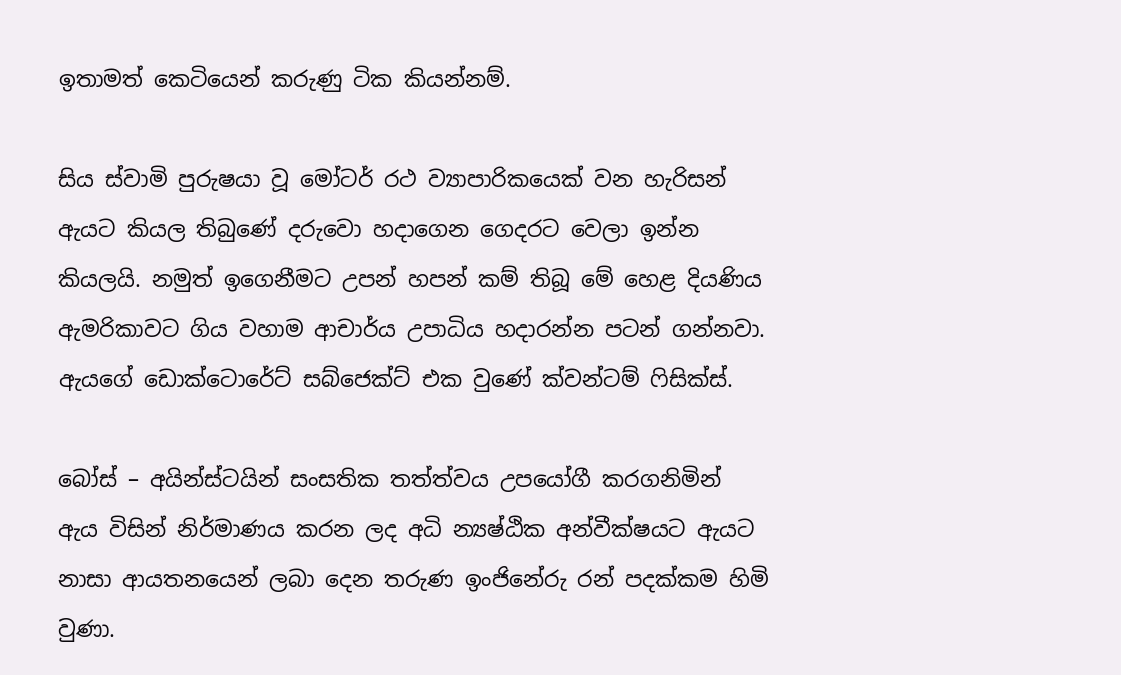ඉතාමත් කෙටියෙන් කරුණු ටික කියන්නම්.

සිය ස්වාමි පුරුෂයා වූ මෝටර් රථ ව්‍යාපාරිකයෙක් වන හැරිසන් ඇයට කියල තිබුණේ දරුවො හදාගෙන ගෙදරට වෙලා ඉන්න කියලයි. නමුත් ඉගෙනීමට උපන් හපන් කම් තිබූ මේ හෙළ දියණිය ඇමරිකාවට ගිය වහාම ආචාර්ය උපාධිය හදාරන්න පටන් ගන්නවා. ඇයගේ ඩොක්ටොරේට් සබ්ජෙක්ට් එක වුණේ ක්වන්ටම් ‍ෆිසික්ස්.

බෝස් – අයින්ස්ටයින් සංසතික තත්ත්වය උපයෝගී කරගනිමින් ඇය විසින් නිර්මාණය කරන ලද අධි න්‍යෂ්ඨික අන්වීක්ෂයට ඇයට නාසා ආයතනයෙන් ලබා දෙන තරුණ ඉංජිනේරු රන් පදක්කම හිමි වුණා.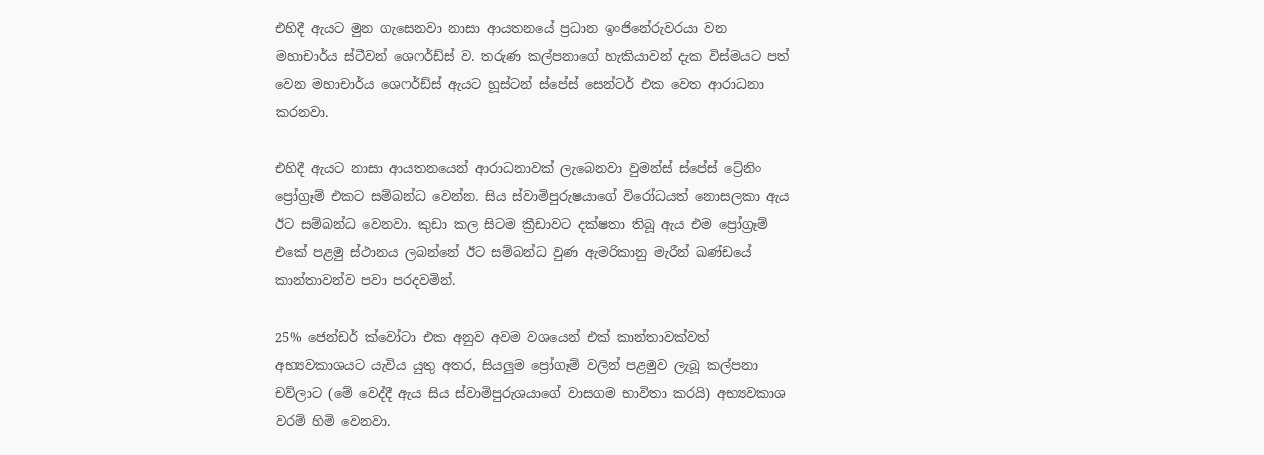එහිදී ඇයට මුන ගැසෙනවා නාසා ආයතනයේ ප්‍රධාන ඉංජිනේරුවරයා වන මහාචාර්ය ස්ටීවන් ශෙෆර්ඩ්ස් ව. තරුණ කල්පනාගේ හැකියාවන් දැක විස්මයට පත් වෙන මහාචාර්ය ශෙෆර්ඩ්ස් ඇයට හූස්ටන් ස්පේස් සෙන්ටර් එක වෙත ආරාධනා කරනවා.

එහිදී ඇයට නාසා ආයතනයෙන් ආරාධනාවක් ලැබෙනවා වුමන්ස් ස්පේස් ට්‍රේනිං ප්‍රෝග්‍රෑම් එකට සම්බන්ධ වෙන්න. සිය ස්වාමිපුරුෂයාගේ විරෝධයත් නොසලකා ඇය ඊට සම්බන්ධ වෙනවා. කුඩා කල සිටම ක්‍රීඩාවට දක්ෂතා තිබූ ඇය එම ප්‍රෝග්‍රෑම් එකේ පළමු ස්ථානය ලබන්නේ ඊට සම්බන්ධ වුණ ඇමරිකානු මැරීන් ඛණ්ඩයේ කාන්තාවන්ව පවා පරදවමින්.

25% ජෙන්ඩර් ක්වෝටා එක අනුව අවම වශයෙන් එක් කාන්තාවක්වත් අභ්‍යවකාශයට යැවිය යුතු අතර, සියලුම ප්‍රෝගෑම් වලින් පළමුව ලැබූ කල්පනා චව්ලාට (මේ වෙද්දී ඇය සිය ස්වාමිපුරුශයාගේ වාසගම භාවිතා කරයි) අභ්‍යවකාශ වරම් හිමි වෙනවා.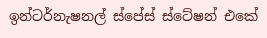ඉන්ටර්නැෂනල් ස්පේස් ස්ටේෂන් එකේ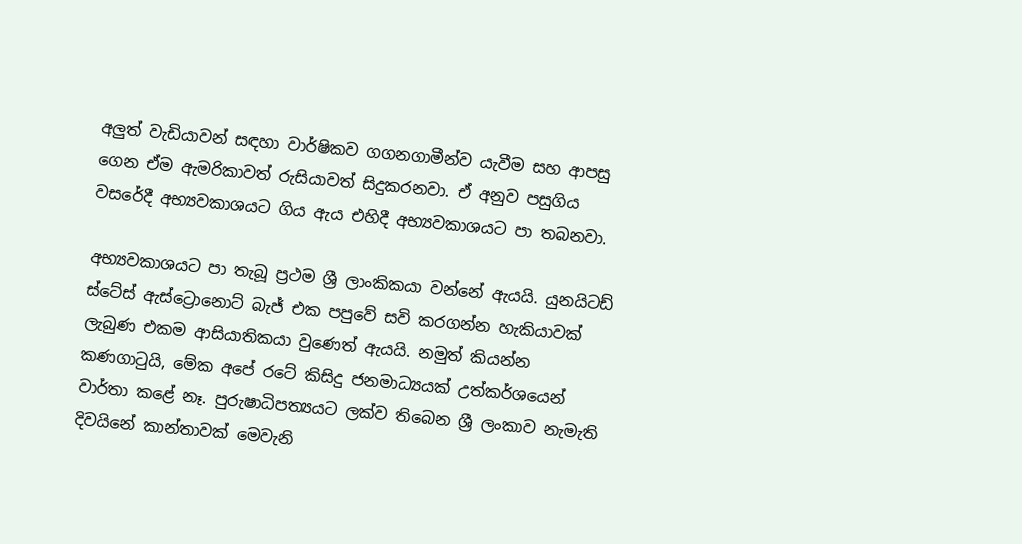අලුත් වැඩියාවන් සඳහා වාර්ෂිකව ගගනගාමීන්ව යැවීම සහ ආපසු ගෙන ඒම ඇමරිකාවත් රුසියාවත් සිදුකරනවා. ඒ අනුව පසුගිය වසරේදී අභ්‍යවකාශයට ගිය ඇය එහිදී අභ්‍යවකාශයට පා තබනවා.

අභ්‍යවකාශයට පා තැබූ ප්‍රථම ශ්‍රී ලාංකිකයා වන්නේ ඇයයි. යුනයිටඩ් ස්ටේස් ඇස්ට්‍රොනොට් බැජ් එක පපුවේ සවි කරගන්න හැකියාවක් ලැබුණ එකම ආසියාතිකයා වුණෙත් ඇයයි. නමුත් කියන්න කණගා‍ටුයි, මේක අපේ රටේ කිසිදු ජනමාධ්‍යයක් උත්කර්ශයෙන් වාර්තා කළේ නෑ. පුරුෂාධිපත්‍යයට ලක්ව තිබෙන ශ්‍රී ලංකාව නැමැති දිවයිනේ කාන්තාවක් මෙවැනි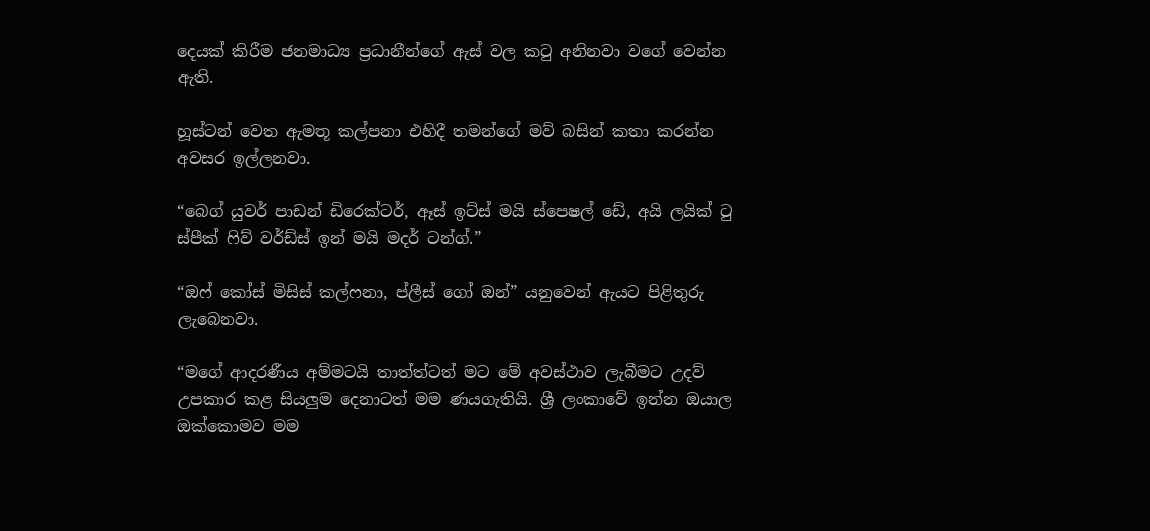දෙයක් කිරීම ජනමාධ්‍ය ප්‍රධානීන්ගේ ඇස් වල ක‍ටු අනිනවා වගේ වෙන්න ඇති.

හූස්ටන් වෙත ඇමතූ කල්පනා එහිදී තමන්ගේ මව් බසින් කතා කරන්න අවසර ඉල්ලනවා.

“බෙග් යුවර් පාඩන් ඩිරෙක්ටර්, ඈස් ඉට්ස් මයි ස්පෙෂල් ඩේ, අයි ලයික් ‍ටු ස්පීක් ‍ෆිව් වර්ඩ්ස් ඉන් මයි මදර් ටන්ග්.”

“ඔෆ් කෝස් මිසිස් කල්ෆනා, ප්ලීස් ගෝ ඔන්” යනුවෙන් ඇයට පිළිතුරු ලැබෙනවා.

“මගේ ආදරණීය අම්මටයි තාත්ත්ටත් මට මේ අවස්ථාව ලැබීමට උදව් උපකාර කළ සියලුම දෙනාටත් මම ණයගැතියි. ශ්‍රී ලංකාවේ ඉන්න ඔයාල ඔක්කොමව මම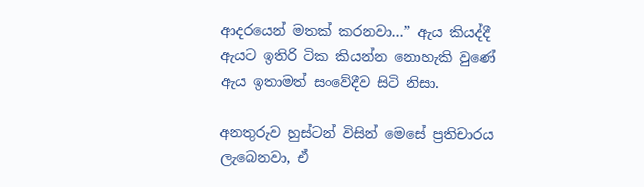ආදරයෙන් මතක් කරනවා…” ඇය කියද්දී ඇයට ඉතිරි ටික කියන්න නොහැකි වුණේ ඇය ඉතාමත් සංවේදීව සිටි නිසා.

අනතුරුව හුස්ටන් විසින් මෙසේ ප්‍රතිචාරය ලැබෙනවා, ඒ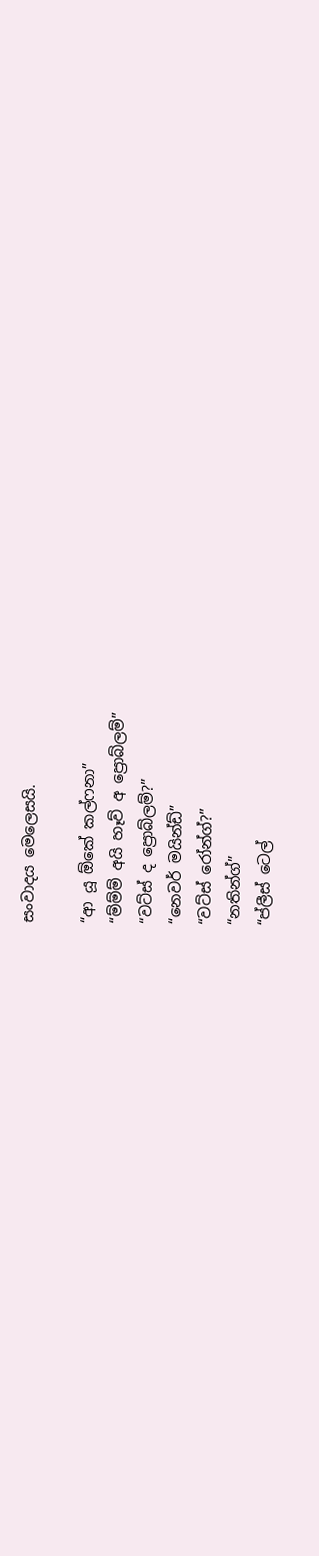සංවාදය මෙලෙසයි.

“ආ යූ ඕකේ කල්ෆනා”
“ම්ම්ම් අයි හෑව් අ ප්‍රොබ්ලම්”
“වට්ස් ද ප්‍රොබ්ලම්?”
“නෙවර් මයින්ඩ්”
“වට්ස් රෝන්ග්?”
“නතින්ග්”
“ප්ලීස් ටෙල්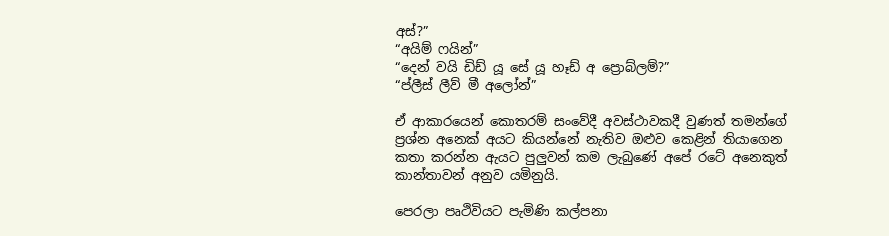අස්?”
“අයිම් ෆයින්”
“දෙන් වයි ඩිඩ් යූ සේ යූ හෑඩ් අ ප්‍රොබ්ලම්?”
“ප්ලීස් ලීව් මී අලෝන්”

ඒ ආකාරයෙන් කොතරම් සංවේදී අවස්ථාවකදී වුණත් තමන්ගේ ප්‍රශ්න අනෙක් අයට කියන්නේ නැතිව ඔළුව කෙළින් තියාගෙන කතා කරන්න ඇයට පුලුවන් කම ලැබුණේ අපේ රටේ අනෙකුත් කාන්තාවන් අනුව යමිනුයි.

පෙරලා පෘථිවියට පැමිණි කල්පනා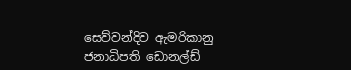සෙව්වන්දිව ඇමරිකානු ජනාධිපති ඩොනල්ඩ්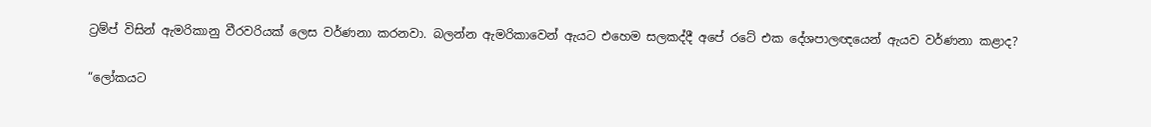ට්‍රම්ප් විසින් ඇමරිකානු වීරවරියක් ලෙස වර්ණනා කරනවා. බලන්න ඇමරිකාවෙන් ඇයට එහෙම සලකද්දී අපේ රටේ එක දේශපාලඥයෙන් ඇයව වර්ණනා කළාද?

“ලෝකයට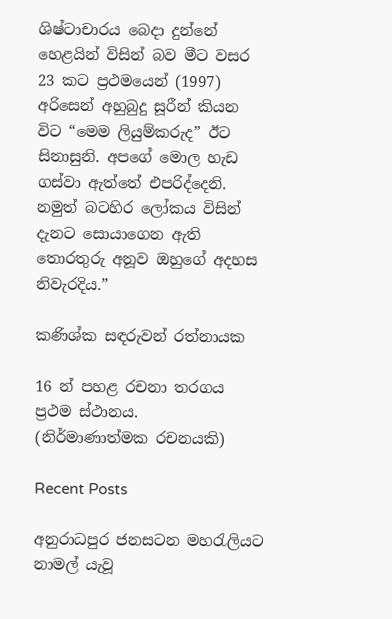ශිෂ්ටාචාරය බෙදා දුන්නේ හෙළයින් විසින් බව මීට වසර 23 කට ප්‍රථමයෙන් (1997) අරිසෙන් අහුබුදු සූරීන් කියන විට “මෙම ලියුම්කරුද” ඊට සිනාසුනි. අපගේ මොල හැඩ ගස්වා ඇත්තේ එපරිද්දෙනි. නමුත් බටහිර ලෝකය විසින් දැනට සොයාගෙන ඇති තොරතුරු අනූව ඔහුගේ අදහස නිවැරදිය.”

කණිශ්ක සඳරුවන් රත්නායක

16 න් පහළ රචනා තරගය ප්‍රථම ස්ථානය.
(නිර්මාණාත්මක රචනයකි)

Recent Posts

අනුරාධපුර ජනසටන මහරැලියට නාමල් යැවූ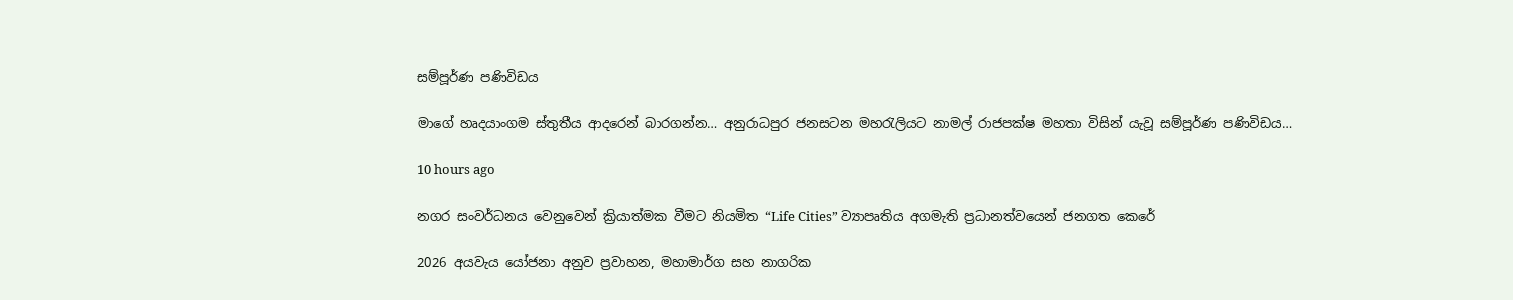සම්පූර්ණ පණිවිඩය

මාගේ හෘදයාංගම ස්තුතීය ආදරෙන් බාරගන්න… අනුරාධපුර ජනසටන මහරැලියට නාමල් රාජපක්ෂ මහතා විසින් යැවූ සම්පූර්ණ පණිවිඩය…

10 hours ago

නගර සංවර්ධනය වෙනුවෙන් ක්‍රියාත්මක වීමට නියමිත “Life Cities” ව්‍යාපෘතිය අගමැති ප්‍රධානත්වයෙන් ජනගත කෙරේ

2026 අයවැය යෝජනා අනුව ප්‍රවාහන, මහාමාර්ග සහ නාගරික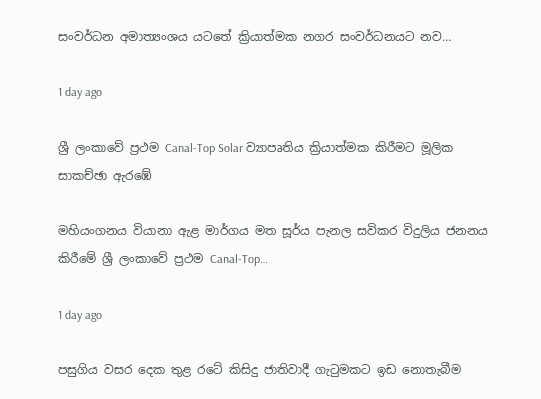සංවර්ධන අමාත්‍යංශය යටතේ ක්‍රියාත්මක නගර සංවර්ධනයට නව…

1 day ago

ශ්‍රී ලංකාවේ ප්‍රථම Canal-Top Solar ව්‍යාපෘතිය ක්‍රියාත්මක කිරීමට මූලික සාකච්ඡා ඇරඹේ

මහියංගනය වියානා ඇළ මාර්ගය මත සූර්ය පැනල සවිකර විදුලිය ජනනය කිරීමේ ශ්‍රී ලංකාවේ ප්‍රථම Canal-Top…

1 day ago

පසුගිය වසර දෙක තුළ රටේ කිසිදු ජාතිවාදී ගැටුමකට ඉඩ නොතැබීම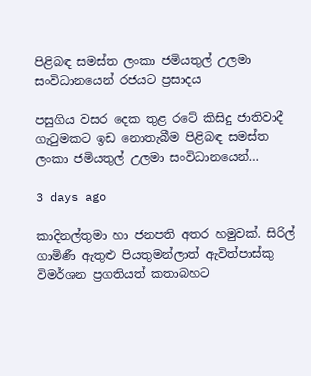පිළිබඳ සමස්ත ලංකා ජමියතුල් උලමා සංවිධානයෙන් රජයට ප්‍රසාදය

පසුගිය වසර දෙක තුළ රටේ කිසිදු ජාතිවාදී ගැටුමකට ඉඩ නොතැබීම පිළිබඳ සමස්ත ලංකා ජමියතුල් උලමා සංවිධානයෙන්…

3 days ago

කාදිනල්තුමා හා ජනපති අතර හමුවක්. සිරිල් ගාමිණී ඇතුළු පියතුමන්ලාත් ඇවිත්පාස්කු විමර්ශන ප්‍රගතියත් කතාබහට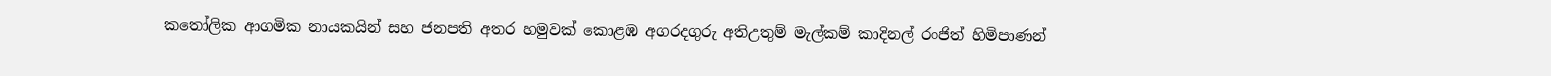කතෝලික ආගමික නායකයින් සහ ජනපති අතර හමුවක් කොළඹ අගරදගුරු අතිඋතුම් මැල්කම් කාදිනල් රංජිත් හිමිපාණන්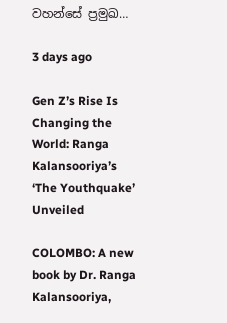වහන්සේ ප්‍රමුඛ…

3 days ago

Gen Z’s Rise Is Changing the World: Ranga Kalansooriya’s ‘The Youthquake’ Unveiled

COLOMBO: A new book by Dr. Ranga Kalansooriya,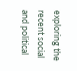exploring the recent social and political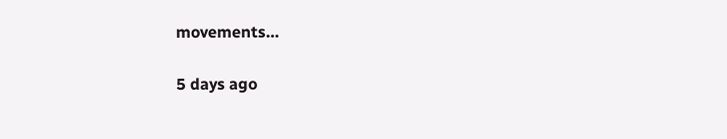movements…

5 days ago